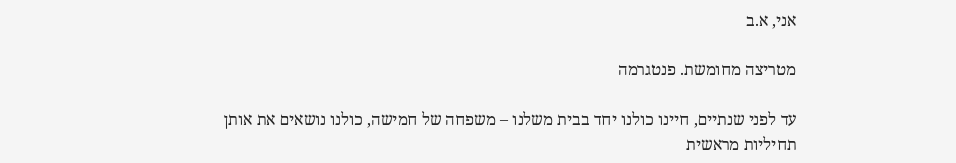אני, א.ב

מטריצה מחומשת. פנטגרמה

עד לפני שנתיים, חיינו כולנו יחד בבית משלנו – משפחה של חמישה, כולנו נושאים את אותן תחיליות מראשית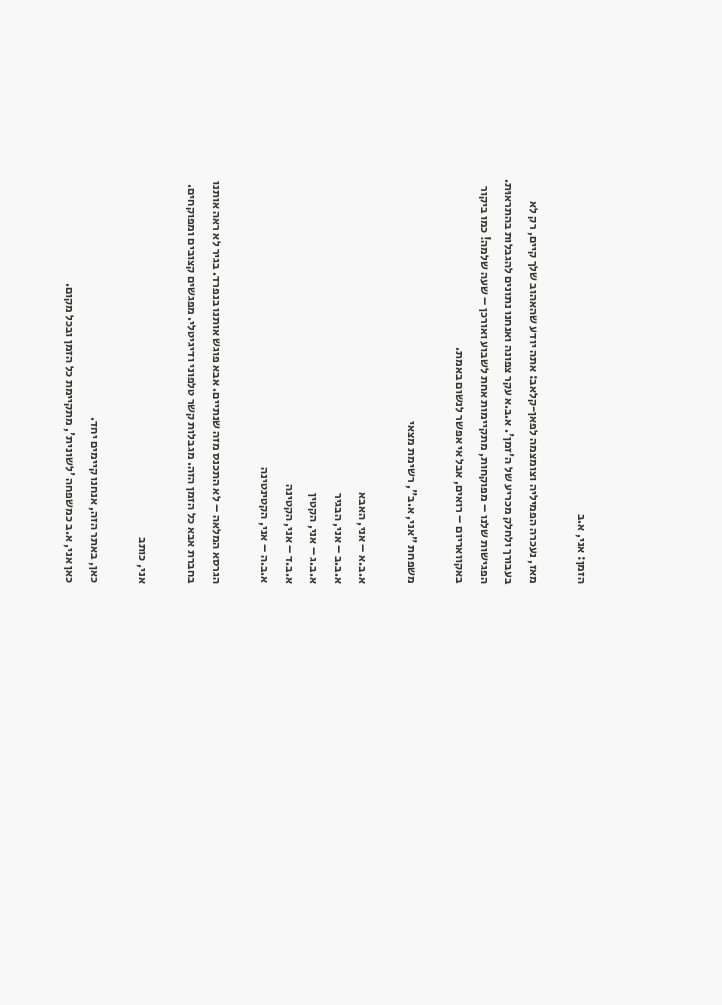הזמן: אני, א.ב

מאז, נעכרה הפמיליה וצומצמה לפאן-קלאב: אתה יודע שהאהוב שלך קיים, רק לא בעבורך ולחלק מכריע של ה'זמן'. א.ב.א עקר צפונה ואנחנו נתונים להגבלות בהתראוּת. הפגישות שלנו – מפוקחות, מתקיימות אחת לשבוע ואורכן – שעה שלמה! כמו ביקור באקוואריום – רואים, אבל אי אפשר לנשום באמת.

משפחת "אני, א.ב", רשימת מצאי

א.ב.א – אני, האבא
א.ב.ב – אני, הבגיר
א.ב.ג – אני, הקטין
א.ב.ד – אני, הקטינה
א.ב.ה – אני, הקטינטינה

הגרסא המלאה – לא התכנס מזה שנתיים. אבא פוגש אותנו בנפרד. בגיר לא ראה אותנו בחברת אבא כל הזמן הזה. מגבלות קשר טלפוני ודיגיטלי. מפגשים קצובים ומפוקחים.

אני, כותב

כאן, באתר הזה, אנחנו קיימים יחד.
כאן אני, א.ב כמשפחה 'לשונית', מתקיימת כל הזמן ובכל מקום.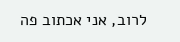לרוב, אני אכתוב פה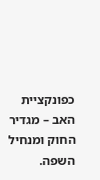כפונקציית האב – מגדיר החוק ומנחיל השפה.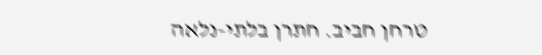טרחן חביב. חתרן בלתי-נלאה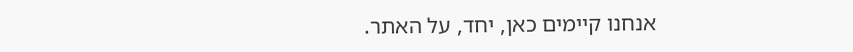אנחנו קיימים כאן, יחד, על האתר.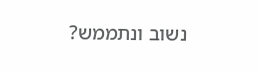נשוב ונתממש?